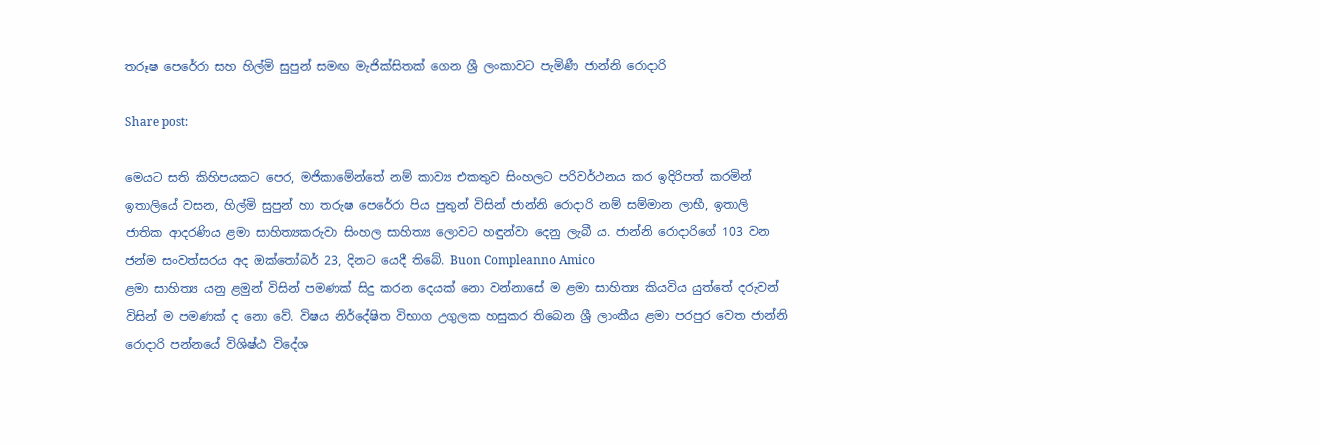තරූෂ පෙරේරා සහ හිල්මි සුපුන් සමඟ මැජික්සිතක් ගෙන ශ්‍රී ලංකාවට පැමිණී ජාන්නි රොදාරි

Share post:

මෙයට සති කිහිපයකට පෙර, මජිකාමේන්තේ නම් කාව්‍ය එකතුව සිංහලට පරිවර්ථනය කර ඉදිරිපත් කරමින් ඉතාලියේ වසන, හිල්මි සුපුන් හා තරුෂ පෙරේරා පිය පුතුන් විසින් ජාන්නි රොදාරි නම් සම්මාන ලාභී, ඉතාලි ජාතික ආදරණිය ළමා සාහිත්‍යකරුවා සිංහල සාහිත්‍ය ලොවට හඳුන්වා දෙනු ලැබී ය. ජාන්නි රොදාරිගේ 103 වන ජන්ම සංවත්සරය අද ඔක්තෝබර් 23, දිනට යෙදී තිබේ. Buon Compleanno Amico
ළමා සාහිත්‍ය යනු ළමුන් විසින් පමණක් සිදු කරන දෙයක් නො වන්නාසේ ම ළමා සාහිත්‍ය කියවිය යුත්තේ දරුවන් විසින් ම පමණක් ද නො වේ. විෂය නිර්දේෂිත විභාග උගුලක හසුකර තිබෙන ශ්‍රී ලාංකීය ළමා පරපුර වෙත ජාන්නි රොදාරි පන්නයේ විශිෂ්ඨ විදේශ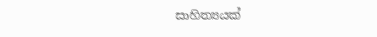සාහිත්‍යයක්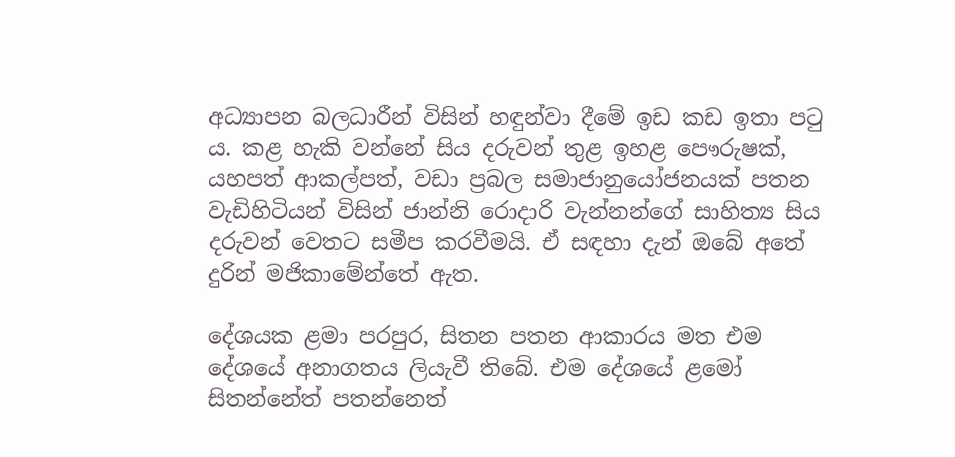අධ්‍යාපන බලධාරීන් විසින් හඳුන්වා දීමේ ඉඩ කඩ ඉතා පටු ය. කළ හැකි වන්නේ සිය දරුවන් තුළ ඉහළ පෞරුෂක්, යහපත් ආකල්පත්, වඩා ප්‍රබල සමාජානුයෝජනයක් පතන වැඩිහිටියන් විසින් ජාන්නි රොදාරි වැන්නන්ගේ සාහිත්‍ය සිය දරුවන් වෙතට සමීප කරවීමයි. ඒ සඳහා දැන් ඔබේ අතේ දුරින් මජිකාමේන්තේ ඇත.

දේශයක ළමා පරපුර, සිතන පතන ආකාරය මත එම දේශයේ අනාගතය ලියැවී තිබේ. එම දේශයේ ළමෝ සිතන්නේත් පතන්නෙත්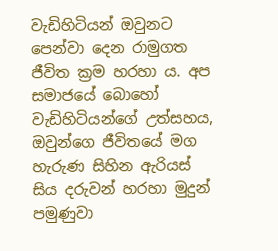වැඩිහිටියන් ඔවුනට පෙන්වා දෙන රාමුගත ජීවිත ක්‍රම හරහා ය. අප සමාජයේ බොහෝ වැඩිහිටියන්ගේ උත්සහය, ඔවුන්ගෙ ජීවිතයේ මග හැරුණ සිහින ඇරියස් සිය දරුවන් හරහා මුදුන් පමුණුවා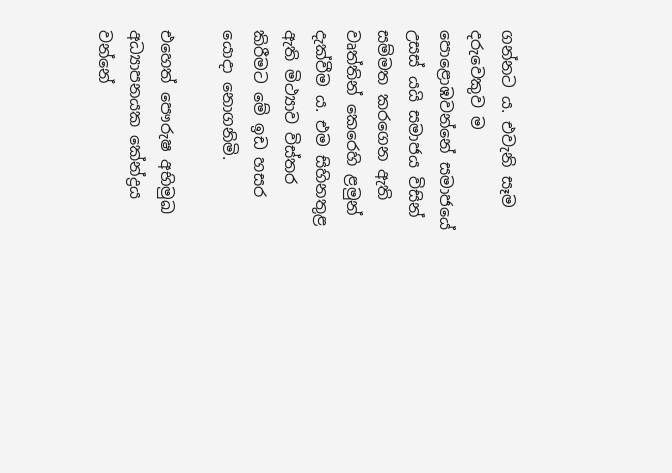ගන්නට ය. එවැනි සෑම දරුවෙකුව ම පොළොඹවන්නේ සමාජයේ උසස් යයි සමාජය විසින් සම්මත කරගෙන ඇති වෘත්තින් කෙරෙහි ළමුන් දැක්වීම ය. එම සිහිනතුළ ඇති මිථ්‍යාව විස්තර කිරීමට මේ ඉඩ හසර යොදා නොගනිමි.

එහෙත් පෞරුෂ අභිමුඛ අධ්‍යාපනයක කේන්ද්‍රය වන්නේ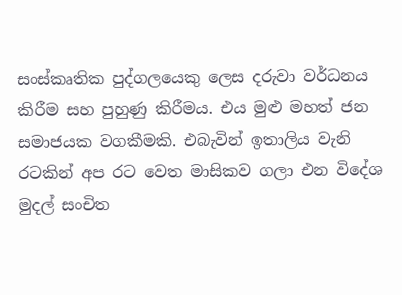සංස්කෘතික පුද්ගලයෙකු ලෙස දරුවා වර්ධනය කිරීම සහ පුහුණු කිරීමය. එය මුළු මහත් ජන සමාජයක වගකීමකි. එබැවින් ඉතාලිය වැනි රටකින් අප රට වෙත මාසිකව ගලා එන විදේශ මුදල් සංචිත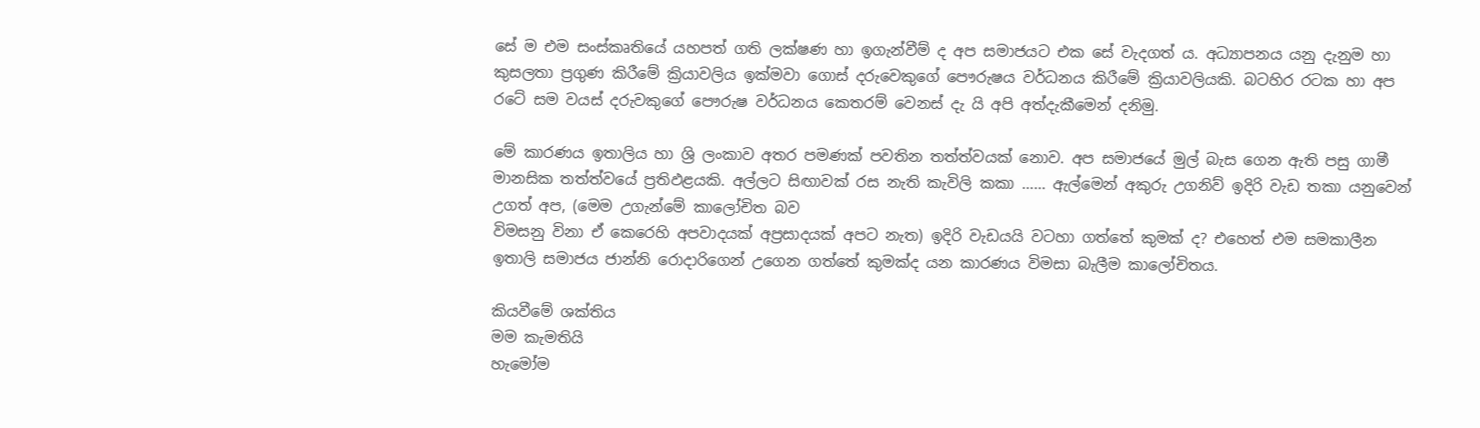සේ ම එම සංස්කෘතියේ යහපත් ගති ලක්ෂණ හා ඉගැන්වීම් ද අප සමාජයට එක සේ වැදගත් ය. අධ්‍යාපනය යනු දැනුම හා කුසලතා ප්‍රගුණ කිරීමේ ක්‍රියාවලිය ඉක්මවා ගොස් දරුවෙකුගේ පෞරුෂය වර්ධනය කිරීමේ ක්‍රියාවලියකි. බටහිර රටක හා අප රටේ සම වයස් දරුවකුගේ පෞරුෂ වර්ධනය කෙතරම් වෙනස් දැ යි අපි අත්දැකීමෙන් දනිමු.

මේ කාරණය ඉතාලිය හා ශ්‍රි ලංකාව අතර පමණක් පවතින තත්ත්වයක් නොව. අප සමාජයේ මුල් බැස ගෙන ඇති පසු ගාමී මානසික තත්ත්වයේ ප්‍රතිඵළයකි. අල්ලට සිඟාවක් රස නැති කැවිලි කකා …… ඇල්මෙන් අකුරු උගනිව් ඉදිරි වැඩ තකා යනුවෙන් උගත් අප, (මෙම උගැන්මේ කාලෝචිත බව
විමසනු විනා ඒ කෙරෙහි අපවාදයක් අප්‍රසාදයක් අපට නැත) ඉදිරි වැඩයයි වටහා ගත්තේ කුමක් ද? එහෙත් එම සමකාලීන ඉතාලි සමාජය ජාන්නි රොදාරිගෙන් උගෙන ගත්තේ කුමක්ද යන කාරණය විමසා බැලීම කාලෝචිතය.

කියවීමේ ශක්තිය
මම කැමතියි
හැමෝම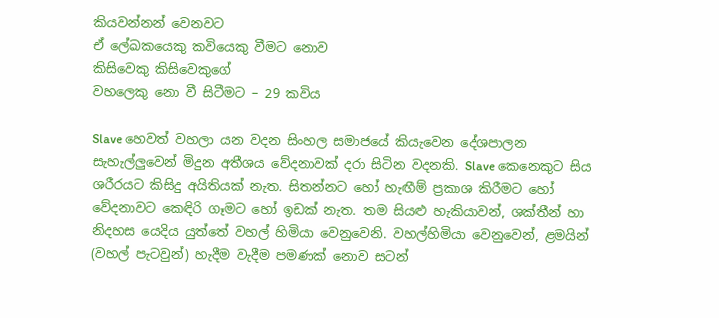කියවන්නන් වෙනවට
ඒ ලේඛකයෙකු කවියෙකු වීමට නොව
කිසිවෙකු කිසිවෙකුගේ
වහලෙකු නො වී සිටීමට – 29 කවිය

Slave හෙවත් වහලා යන වදන සිංහල සමාජයේ කියැවෙන දේශපාලන සැහැල්ලුවෙන් මිදුන අතීශය වේදනාවක් දරා සිටින වදනකි. Slave කෙනෙකුට සිය ශරීරයට කිසිදු අයිතියක් නැත. සිතන්නට හෝ හැඟීම් ප්‍රකාශ කිරීමට හෝ වේදනාවට කෙඳිරි ගෑමට හෝ ඉඩක් නැත. තම සියළු හැකියාවන්, ශක්තීන් හා නිදහස යෙදිය යුත්තේ වහල් හිමියා වෙනුවෙනි. වහල්හිමියා වෙනුවෙන්, ළමයින් (වහල් පැටවුන්) හැදීම වැදීම පමණක් නොව සටන්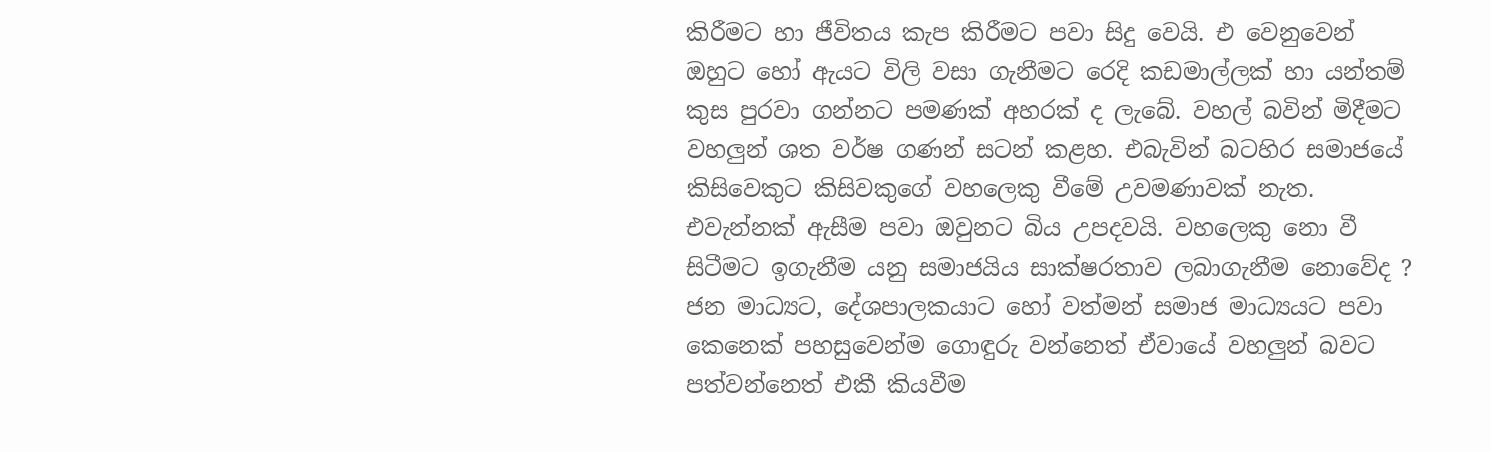කිරීමට හා ජීවිතය කැප කිරීමට පවා සිදු වෙයි. එ වෙනුවෙන් ඔහුට හෝ ඇයට විලි වසා ගැනීමට රෙදි කඩමාල්ලක් හා යන්තම් කුස පුරවා ගන්නට පමණක් අහරක් ද ලැබේ. වහල් බවින් මිදීමට වහලුන් ශත වර්ෂ ගණන් සටන් කළහ. එබැවින් බටහිර සමාජයේ කිසිවෙකුට කිසිවකුගේ වහලෙකු වීමේ උවමණාවක් නැත. එවැන්නක් ඇසීම පවා ඔවුනට බිය උපදවයි. වහලෙකු නො වී සිටීමට ඉගැනීම යනු සමාජයිය සාක්ෂරතාව ලබාගැනීම නොවේද ? ජන මාධ්‍යට, දේශපාලකයාට හෝ වත්මන් සමාජ මාධ්‍යයට පවා කෙනෙක් පහසුවෙන්ම ගොඳුරු වන්නෙත් ඒවායේ වහලුන් බවට පත්වන්නෙත් එකී කියවීම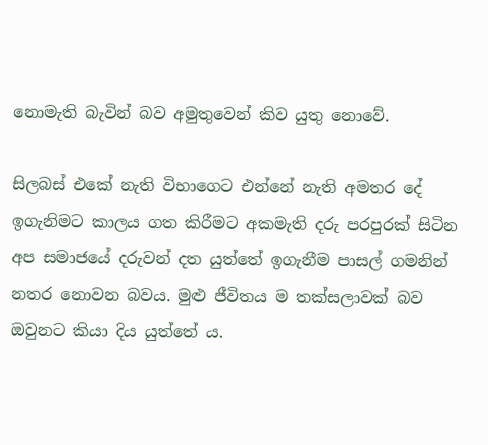නොමැති බැවින් බව අමුතුවෙන් කිව යුතු නොවේ.

සිලබස් එකේ නැති විභාගෙට එන්නේ නැති අමතර දේ ඉගැනිමට කාලය ගත කිරීමට අකමැති දරු පරපුරක් සිටින අප සමාජයේ දරුවන් දත යුත්තේ ඉගැනීම පාසල් ගමනින් නතර නොවන බවය. මුළු ජීවිතය ම තක්සලාවක් බව ඔවුනට කියා දිය යුත්තේ ය.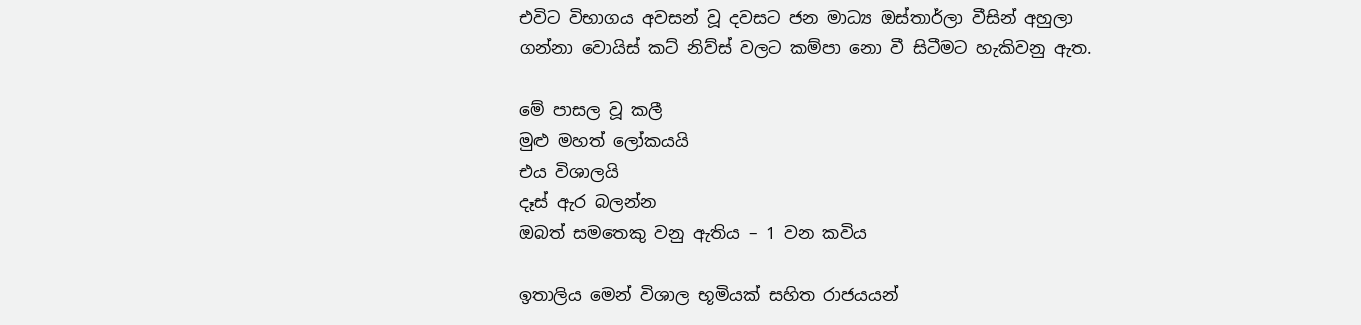එවිට විභාගය අවසන් වූ දවසට ජන මාධ්‍ය ඔස්තාර්ලා වීසින් අහුලා ගන්නා වොයිස් කට් නිව්ස් වලට කම්පා නො වී සිටීමට හැකිවනු ඇත.

මේ පාසල වූ කලී
මුළු මහත් ලෝකයයි
එය විශාලයි
දෑස් ඇර බලන්න
ඔබත් සමතෙකු වනු ඇතිය – 1 වන කවිය

ඉතාලිය මෙන් විශාල භූමියක් සහිත රාජයයන්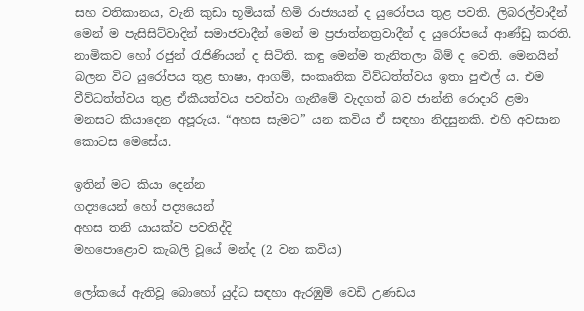සහ වතිකානය, වැනි කුඩා භූමියක් හිමි රාජ්‍යයන් ද යුරෝපය තුළ පවති. ලිබරල්වාදීන් මෙන් ම පැසිසිට්වාදින් සමාජවාදීන් මෙන් ම ප්‍රජාත්නත්‍රවාදීන් ද යුරෝපයේ ආණ්ඩු කරති. නාමිකව හෝ රජුන් රැජිණියන් ද සිටිති. කඳු මෙන්ම තැනිතලා බිම් ද වෙති. මෙනයින් බලන විට යුරෝපය තුළ භාෂා, ආගම්, සංකෘතික විව්ධත්ත්වය ඉතා පුළුල් ය. එම වීව්ධත්ත්වය තුළ ඒකීයත්වය පවත්වා ගැනීමේ වැදගත් බව ජාන්නි රොදාරි ළමා මනසට කියාදෙන අපූරුය. “අහස සැමට” යන කවිය ඒ සඳහා නිදසුනකි. එහි අවසාන කොටස මෙසේය.

ඉතින් මට කියා දෙන්න
ගද්‍යයෙන් හෝ පද්‍යයෙන්
අහස තනි යායක්ව පවතිද්දි
මහපොළොව කැබලි වූයේ මන්ද (2 වන කවිය)

ලෝකයේ ඇතිවූ බොහෝ යුද්ධ සඳහා ඇරඹුම් වෙඩි උණඩය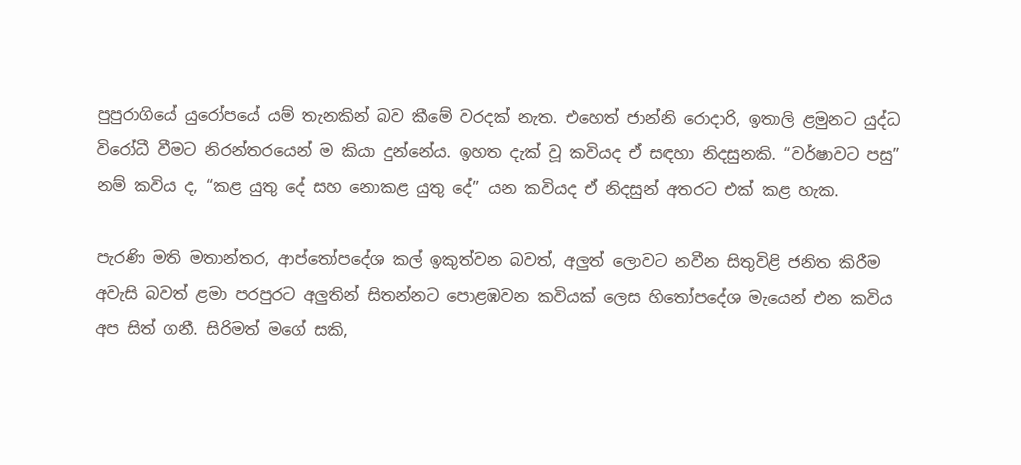පුපුරාගියේ යුරෝපයේ යම් තැනකින් බව කීමේ වරදක් නැත. එහෙත් ජාන්නි රොදාරි, ඉතාලි ළමුනට යුද්ධ විරෝධී වීමට නිරන්තරයෙන් ම කියා දුන්නේය. ඉහත දැක් වූ කවියද ඒ සඳහා නිදසුනකි. “වර්ෂාවට පසු” නම් කවිය ද, “කළ යුතු දේ සහ නොකළ යුතු දේ” යන කවියද ඒ නිදසුන් අතරට එක් කළ හැක.

පැරණි මති මතාන්තර, ආප්තෝපදේශ කල් ඉකුත්වන බවත්, අලුත් ලොවට නවීන සිතුවිළි ජනිත කිරීම අවැසි බවත් ළමා පරපුරට අලුතින් සිතන්නට පොළඹවන කවියක් ලෙස හිතෝපදේශ මැයෙන් එන කවිය අප සිත් ගනී. සිරිමත් මගේ සකි,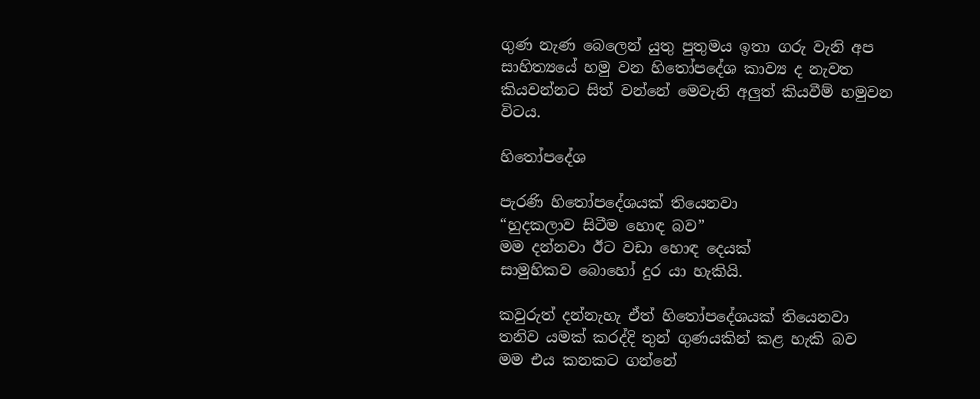ගුණ නැණ බෙලෙන් යුතු පුතුමය ඉතා ගරු වැනි අප සාහිත්‍යයේ හමු වන හිතෝපදේශ කාව්‍ය ද නැවත කියවන්නට සිත් වන්නේ මෙවැනි අලුත් කියවීම් හමුවන විටය.

හිතෝපදේශ

පැරණි හිතෝපදේශයක් තියෙනවා
“හුදකලාව සිටීම හොඳ බව”
මම දන්නවා ඊට වඩා හොඳ දෙයක්
සාමුහිකව බොහෝ දුර යා හැකියි.

කවුරුත් දන්නැහැ ඒත් හිතෝපදේශයක් තියෙනවා
තනිව යමක් කරද්දි තුන් ගුණයකින් කළ හැකි බව
මම එය කනකට ගන්නේ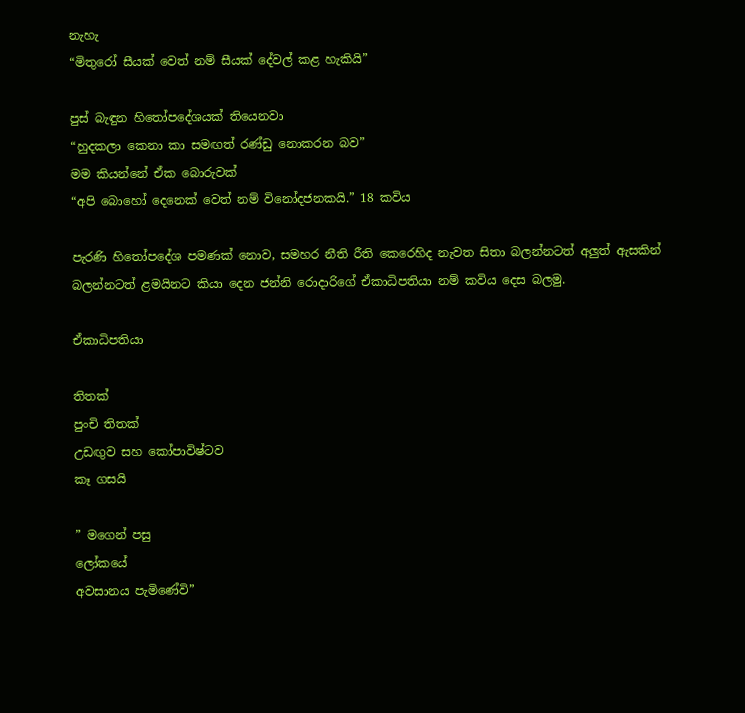නැහැ
“මිතුරෝ සීයක් වෙත් නම් සීයක් දේවල් කළ හැකියි”

පුස් බැඳුන හිතෝපදේශයක් තියෙනවා
“හුදකලා කෙනා කා සමඟත් රණ්ඩු නොකරන බව”
මම කියන්නේ ඒක බොරුවක්
“අපි බොහෝ දෙනෙක් වෙත් නම් විනෝදජනකයි.” 18 කවිය

පැරණි හිතෝපදේශ පමණක් නොව, සමහර නීති රීති කෙරෙහිද නැවත සිතා බලන්නටත් අලුත් ඇසකින් බලන්නටත් ළමයිනට කියා දෙන ජන්නි රොදාරිගේ ඒකාධිපතියා නම් කවිය දෙස බලමු.

ඒකාධිපතියා

තිතක්
පුංචි තිතක්
උඩඟුව සහ කෝපාවිෂ්ටව
කෑ ගසයි

” මගෙන් පසු
ලෝකයේ
අවසානය පැමිණේවි”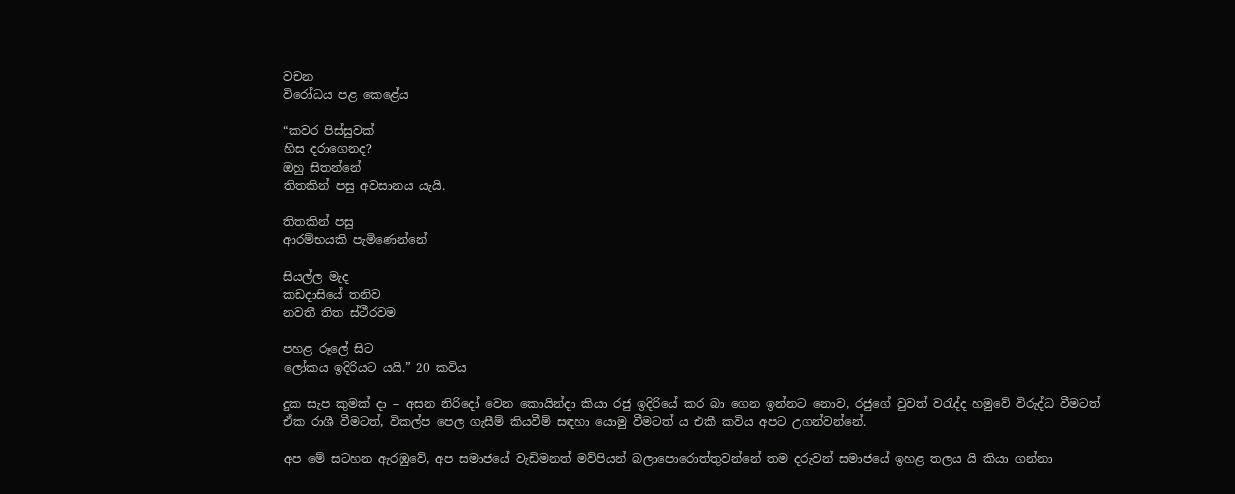වචන
විරෝධය පළ කෙළේය

“කවර පිස්සුවක්
හිස දරාගෙනද?
ඔහු සිතන්නේ
තිතකින් පසු අවසානය යැයි.

තිතකින් පසු
ආරම්භයකි පැමිණෙන්නේ

සියල්ල මැද
කඩදාසියේ තනිව
නවතී තිත ස්ථීරවම

පහළ රූලේ සිට
ලෝකය ඉදිරියට යයි.” 20 කවිය

දුක සැප කුමක් දා – අසන නිරිදෝ වෙන කොයින්දා කියා රජු ඉදිරියේ කර බා ගෙන ඉන්නට නොව, රජුගේ වුවත් වරැද්ද හමුවේ විරුද්ධ වීමටත් ඒක රාශී වීමටත්, විකල්ප පෙල ගැසීම් කියවීම් සඳහා යොමු වීමටත් ය එකී කවිය අපට උගන්වන්නේ.

අප මේ සටහන ඇරඹුවේ, අප සමාජයේ වැඩිමනත් මව්පියන් බලාපොරොත්තුවන්නේ තම දරුවන් සමාජයේ ඉහළ තලය යි කියා ගන්නා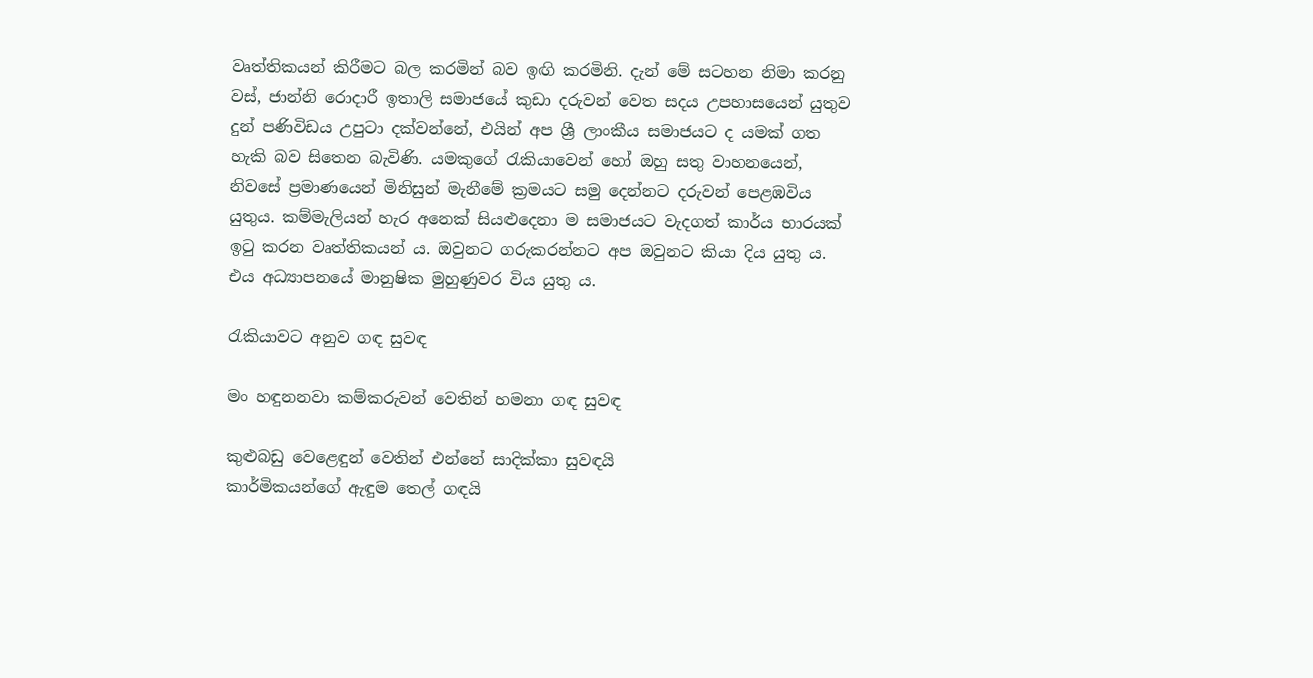වෘත්තිකයන් කිරීමට බල කරමින් බව ඉඟි කරමිනි. දැන් මේ සටහන නිමා කරනු වස්, ජාන්නි රොදාරී ඉතාලි සමාජයේ කුඩා දරුවන් වෙත සදය උපහාසයෙන් යුතුව දුන් පණිවිඩය උපුටා දක්වන්නේ, එයින් අප ශ්‍රී ලාංකීය සමාජයට ද යමක් ගත හැකි බව සිතෙන බැවිණි. යමකුගේ රැකියාවෙන් හෝ ඔහු සතු වාහනයෙන්, නිවසේ ප්‍රමාණයෙන් මිනිසුන් මැනීමේ ක්‍රමයට සමු දෙන්නට දරුවන් පෙළඹවිය යුතුය. කම්මැලියන් හැර අනෙක් සියළුදෙනා ම සමාජයට වැදගත් කාර්ය භාරයක් ඉටු කරන වෘත්තිකයන් ය. ඔවුනට ගරුකරන්නට අප ඔවුනට කියා දිය යුතු ය. එය අධ්‍යාපනයේ මානුෂික මුහුණුවර විය යුතු ය.

රැකියාවට අනුව ගඳ සුවඳ

මං හඳුනනවා කම්කරුවන් වෙතින් හමනා ගඳ සුවඳ

කුළුබඩු වෙළෙඳුන් වෙතින් එන්නේ සාදික්කා සුවඳයි
කාර්මිකයන්ගේ ඇඳුම තෙල් ගඳයි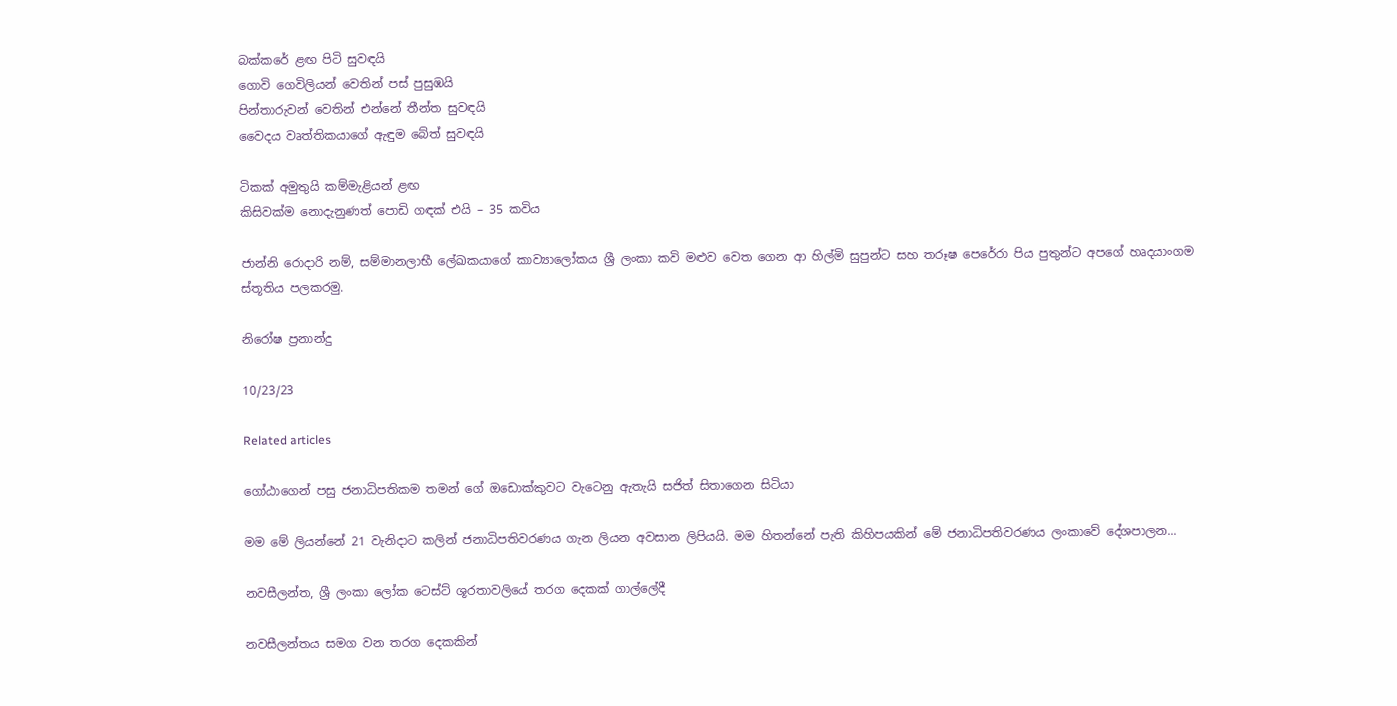බක්කරේ ළඟ පිටි සුවඳයි
ගොවි ගෙවිලියන් වෙතින් පස් පුසුඹයි
පින්තාරුවන් වෙතින් එන්නේ තීන්ත සුවඳයි
වෛදය වෘත්තිකයාගේ ඇඳුම බේත් සුවඳයි

ටිකක් අමුතුයි කම්මැළියන් ළඟ
කිසිවක්ම නොදැනුණත් පොඩි ගඳක් එයි – 35 කවිය

ජාන්නි රොදාරි නම්, සම්මානලාභී ලේඛකයාගේ කාව්‍යාලෝකය ශ්‍රී ලංකා කවි මළුව වෙත ගෙන ආ හිල්මි සුපුන්ට සහ තරූෂ පෙරේරා පිය පුතුන්ට අපගේ හෘදයාංගම ස්තූතිය පලකරමු.

නිරෝෂ ප්‍රනාන්දු

10/23/23

Related articles

ගෝඨාගෙන් පසු ජනාධිපතිකම තමන් ගේ ඔඩොක්කුවට වැටෙනු ඇතැයි සජිත් සිතාගෙන සිටියා

මම මේ ලියන්නේ 21 වැනිදාට කලින් ජනාධිපතිවරණය ගැන ලියන අවසාන ලිපියයි. මම හිතන්නේ පැති කිහිපයකින් මේ ජනාධිපතිවරණය ලංකාවේ දේශපාලන...

නවසීලන්ත, ශ්‍රී ලංකා ලෝක ටෙස්ට් ශූරතාවලියේ තරග දෙකක් ගාල්ලේදී

නවසීලන්තය සමග වන තරග දෙකකින්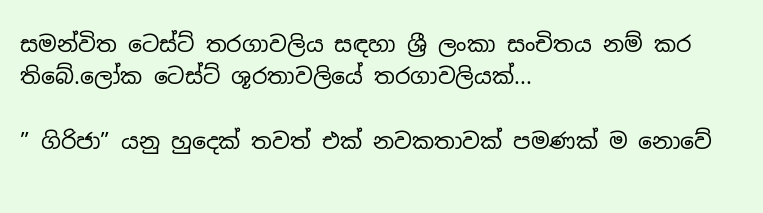සමන්විත ටෙස්ට් තරගාවලිය සඳහා ශ්‍රී ලංකා සංචිතය නම් කර තිබේ.ලෝක ටෙස්ට් ශූරතාවලියේ තරගාවලියක්...

” ගිරිජා” යනු හුදෙක් තවත් එක් නවකතාවක් පමණක් ම නොවේ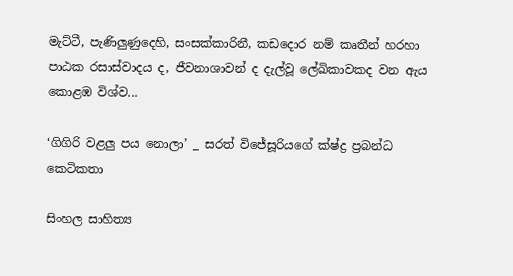මැට්ටී, පැණිලුණුදෙහි, සංසක්කාරිනී, කඩදොර නම් කෘතීන් හරහා පාඨක රසාස්වාදය ද, ජීවනාශාවන් ද දැල්වූ ලේඛිකාවකද වන ඇය කොළඹ විශ්ව...

‘ගිගිරි වළලු පය නොලා’ _ සරත් විජේසූරියගේ ක්ෂ්ද්‍ර ප්‍රබන්ධ කෙටිකතා

සිංහල සාහිත්‍ය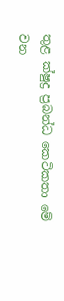තුළ ක්ෂුද්‍ර ප්‍රබන්ධ කෙටිකතා මේ වන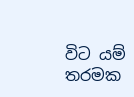විට යම් තරමක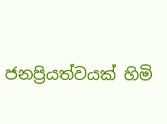ජනප්‍රියත්වයක් හිමි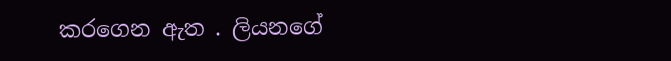කරගෙන ඇත . ලියනගේ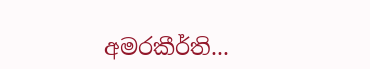අමරකීර්ති...